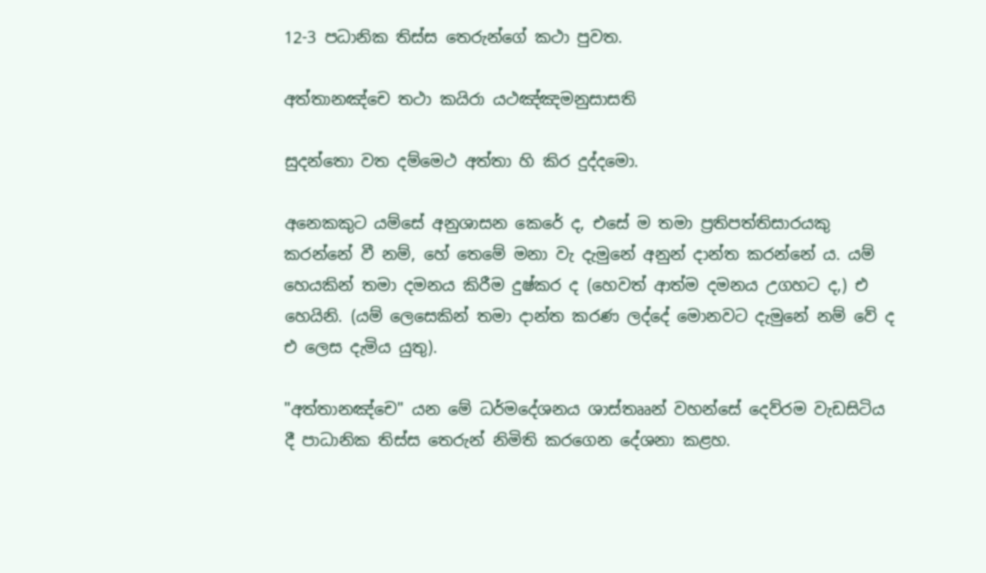12-3 පධානික තිස්ස තෙරුන්ගේ කථා පුවත.

අත්තානඤ්චෙ තථා කයිරා යථඤ්ඤමනුසාසති

සුදන්තො වත දම්මෙථ අත්තා හි කිර දුද්දමො.

අනෙකකුට යම්සේ අනුශාසන කෙරේ ද, එසේ ම තමා ප්‍රතිපත්තිසාරයකු කරන්නේ වී නම්, හේ තෙමේ මනා වැ දැමුනේ අනුන් දාන්ත කරන්නේ ය. යම් හෙයකින් තමා දමනය කිරීම දුෂ්කර ද (හෙවත් ආත්ම දමනය උගහට ද,) එ හෙයිනි. (යම් ලෙසෙකින් තමා දාන්ත කරණ ලද්දේ මොනවට දැමුනේ නම් වේ ද එ ලෙස දැමිය යුතු).

"අත්තානඤ්චෙ" යන මේ ධර්මදේශනය ශාස්තෲන් වහන්සේ දෙව්රම වැඩසිටිය දී පාධානික තිස්ස තෙරුන් නිමිති කරගෙන දේශනා කළහ.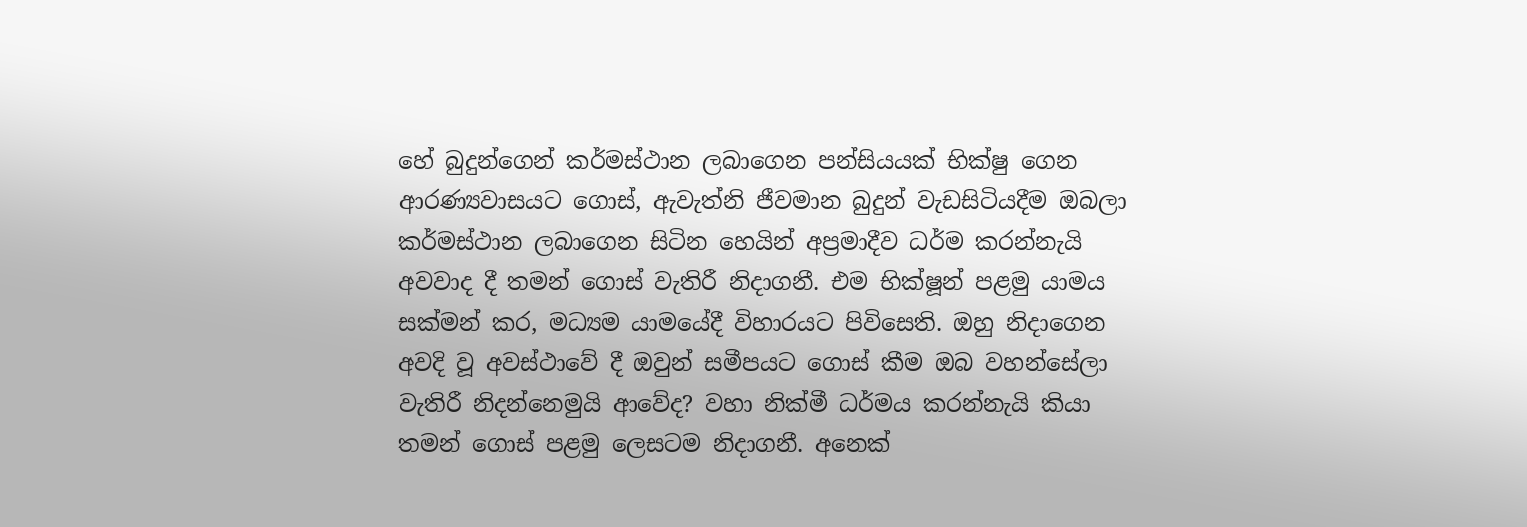හේ බුදුන්ගෙන් කර්මස්ථාන ලබාගෙන පන්සියයක් භික්ෂු ගෙන ආරණ්‍යවාසයට ගොස්, ඇවැත්නි ජීවමාන බුදුන් වැඩසිටියදීම ඔබලා කර්මස්ථාන ලබාගෙන සිටින හෙයින් අප්‍රමාදීව ධර්ම කරන්නැයි අවවාද දී තමන් ගොස් වැතිරී නිදාගනී. එම භික්ෂූන් පළමු යාමය සක්මන් කර, මධ්‍යම යාමයේදී විහාරයට පිවිසෙති. ඔහු නිදාගෙන අවදි වූ අවස්ථාවේ දී ඔවුන් සමීපයට ගොස් කීම ඔබ වහන්සේලා වැතිරී නිදන්නෙමුයි ආවේද? වහා නික්මී ධර්මය කරන්නැයි කියා තමන් ගොස් පළමු ලෙසටම නිදාගනී. අනෙක්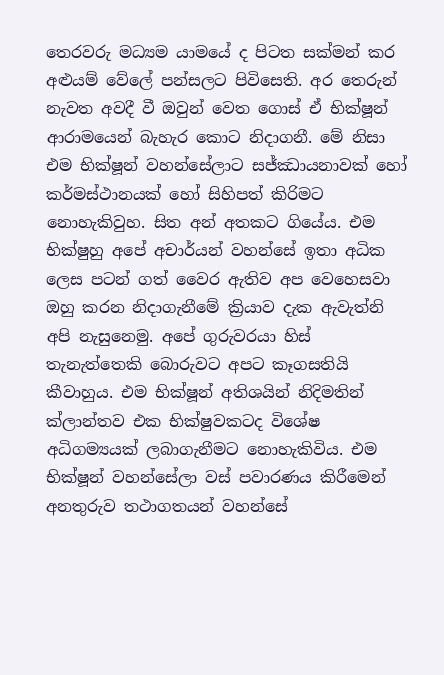තෙරවරු මධ්‍යම යාමයේ ද පිටත සක්මන් කර අළුයම් වේලේ පන්සලට පිවිසෙති. අර තෙරුන් නැවත අවදී වී ඔවුන් වෙත ගොස් ඒ භික්ෂූන් ආරාමයෙන් බැහැර කොට නිදාගනී. මේ නිසා එම භික්ෂූන් වහන්සේලාට සජ්‍ඣායනාවක් හෝ කර්මස්ථානයක් හෝ සිහිපත් කිරිමට නොහැකිවුහ. සිත අන් අතකට ගියේය. එම භික්ෂුහු අපේ අචාර්යන් වහන්සේ ඉතා අධික ලෙස පටන් ගත් වෛර ඇතිව අප වෙහෙසවා ඔහු කරන නිදාගැනීමේ ක්‍රියාව දැක ඇවැත්නි අපි නැසුනෙමු. අපේ ගුරුවරයා හිස් තැනැත්තෙකි බොරුවට අපට කෑගසතියි කීවාහුය. එම භික්ෂූන් අතිශයින් නිදිමතින් ක්ලාන්තව එක භික්ෂුවකටද විශේෂ අධිගම්‍යයක් ලබාගැනීමට නොහැකිවිය. එම භික්ෂූන් වහන්සේලා වස් පවාරණය කිරීමෙන් අනතුරුව තථාගතයන් වහන්සේ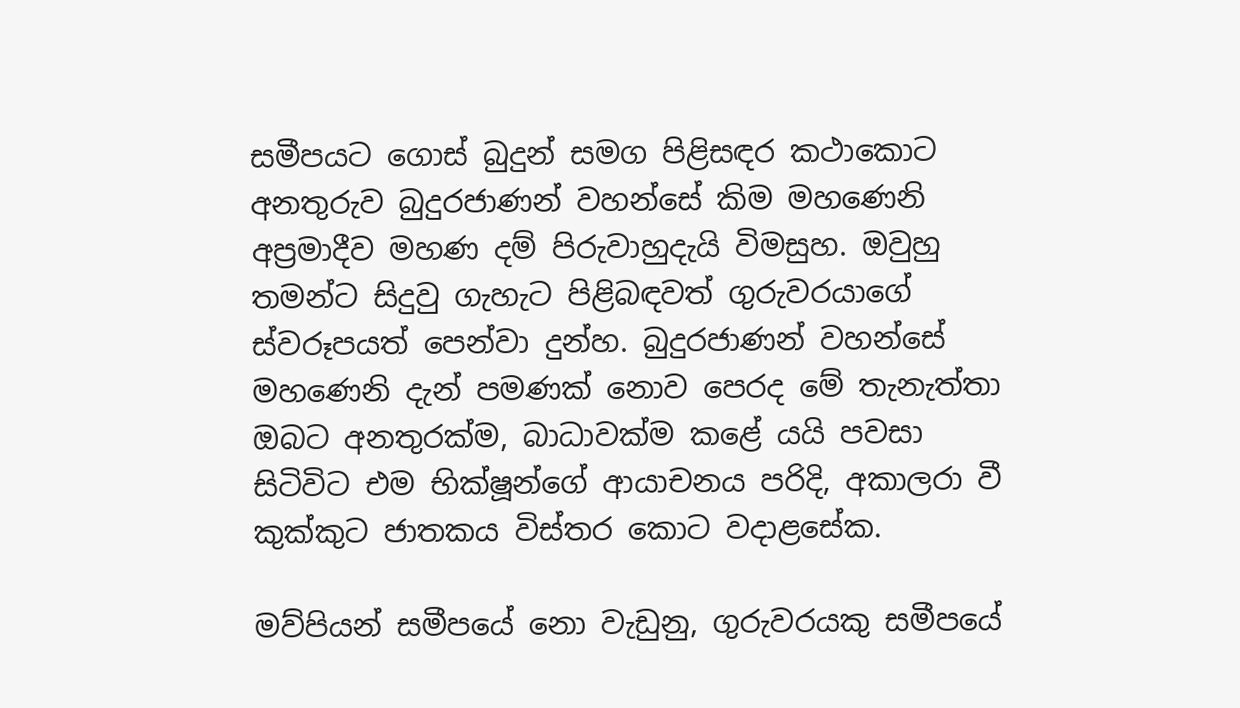සමීපයට ගොස් බුදුන් සමග පිළිසඳර කථාකොට අනතුරුව බුදුරජාණන් වහන්සේ කිම මහණෙනි අප්‍රමාදීව මහණ දම් පිරුවාහුදැයි විමසුහ. ඔවුහු තමන්ට සිදුවු ගැහැට පිළිබඳවත් ගුරුවරයාගේ ස්වරූපයත් පෙන්වා දුන්හ. බුදුරජාණන් වහන්සේ මහණෙනි දැන් පමණක් නොව පෙරද මේ තැනැත්තා ඔබට අනතුරක්ම, බාධාවක්ම කළේ යයි පවසා සිටිවිට එම භික්ෂූන්ගේ ආයාචනය පරිදි, අකාලරා වී කුක්කුට ජාතකය විස්තර කොට වදාළසේක.

මව්පියන් සමීපයේ නො වැඩුනු, ගුරුවරයකු සමීපයේ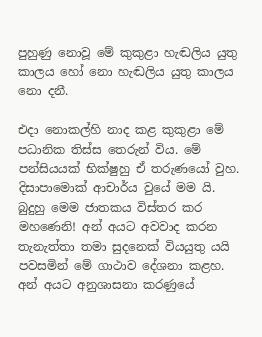පුහුණු නොවූ මේ කුකුළා හැඬලිය යුතු කාලය හෝ නො හැඬලිය යුතු කාලය නො දනී.

එදා නොකල්හි නාද කළ කුකුළා මේ පධානික තිස්ස තෙරුන් විය. මේ පන්සියයක් භික්ෂුහු ඒ තරුණයෝ වුහ. දිසාපාමොක් ආචාර්ය වුයේ මම යි. බුදුහු මෙම ජාතකය විස්තර කර මහණෙනි! අන් අයට අවවාද කරන තැනැත්තා තමා සුදනෙක් වියයුතු යයි පවසමින් මේ ගාථාව දේශනා කළහ. අන් අයට අනුශාසනා කරණුයේ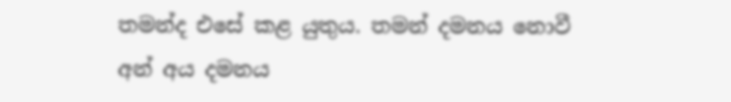තමන්ද එසේ කළ යුතුය. තමන් දමනය නොවී අන් අය දමනය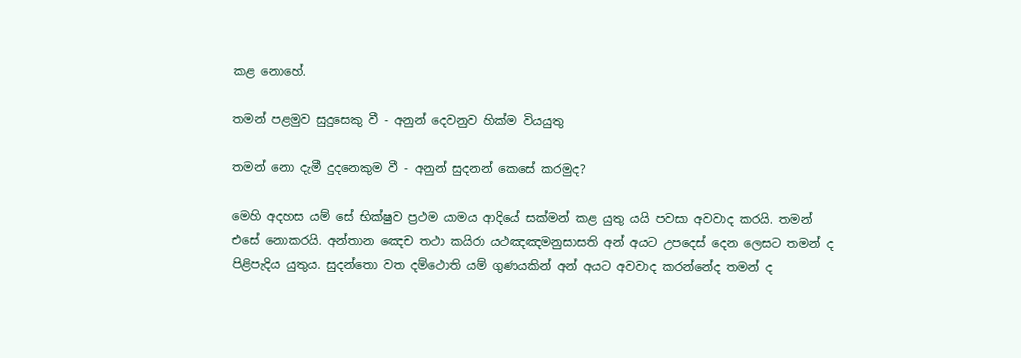කළ නොහේ.

තමන් පළමුව සුදුසෙකු වී - අනුන් දෙවනුව හික්ම වියයුතු

තමන් නො දැමී දුදනෙකුම වී - අනුන් සුදනන් කෙසේ කරමුද?

මෙහි අදහස යම් සේ භික්ෂුව ප්‍රථම යාමය ආදියේ සක්මන් කළ යුතු යයි පවසා අවවාද කරයි. තමන් එසේ නොකරයි. අන්තාන ඤෙච තථා කයිරා යථඤඤමනුසාසති අන් අයට උපදෙස් දෙන ලෙසට තමන් ද පිළිපැදිය යුතුය. සුදන්තො වත දම්ථොති යම් ගුණයකින් අන් අයට අවවාද කරන්නේද තමන් ද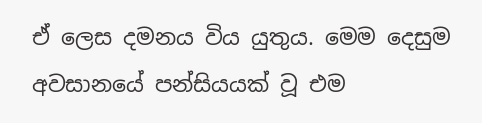ඒ ලෙස දමනය විය යුතුය. මෙම දෙසුම අවසානයේ පන්සියයක් වූ එම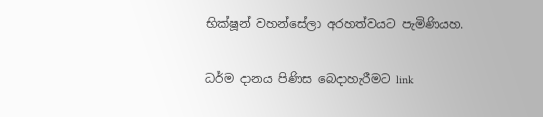භික්ෂූන් වහන්සේලා අරහත්වයට පැමිණියහ.

ධර්ම දානය පිණිස බෙදාහැරීමට link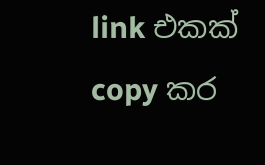link එකක් copy කර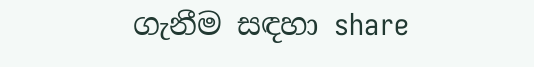ගැනීම සඳහා share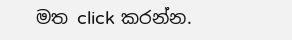මත click කරන්න.